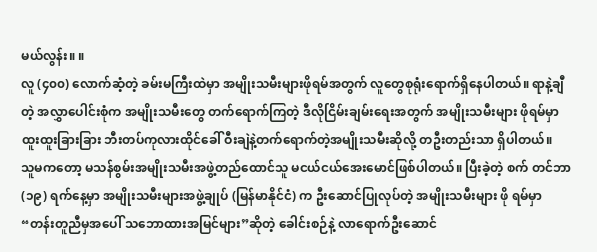မယ်လွန်း။ ။
လူ (၄၀၀) လောက်ဆံ့တဲ့ ခမ်းမကြီးထဲမှာ အမျိုးသမီးများဖိုရမ်အတွက် လူတွေစုရုံးရောက်ရှိနေပါတယ်။ ရာနဲ့ချီတဲ့ အလွှာပေါင်းစုံက အမျိုးသမီးတွေ တက်ရောက်ကြတဲ့ ဒီလိုငြိမ်းချမ်းရေးအတွက် အမျိုးသမီးများ ဖိုရမ်မှာ ထူးထူးခြားခြား ဘီးတပ်ကုလားထိုင်ခေါ် ဝီးချဲနဲ့တက်ရောက်တဲ့အမျိုးသမီးဆိုလို့ တဦးတည်းသာ ရှိပါတယ်။
သူမကတော့ မသန်စွမ်းအမျိုးသမီးအဖွဲ့တည်ထောင်သူ မငယ်ငယ်အေးမောင်ဖြစ်ပါတယ်။ ပြီးခဲ့တဲ့ စက် တင်ဘာ (၁၉) ရက်နေ့မှာ အမျိုးသမီးများအဖွဲ့ချုပ် (မြန်မာနိုင်ငံ) က ဦးဆောင်ပြုလုပ်တဲ့ အမျိုးသမီးများ ဖို ရမ်မှာ “တန်းတူညီမှအပေါ် သဘောထားအမြင်များ”ဆိုတဲ့ ခေါင်းစဉ်နဲ့ လာရောက်ဦးဆောင်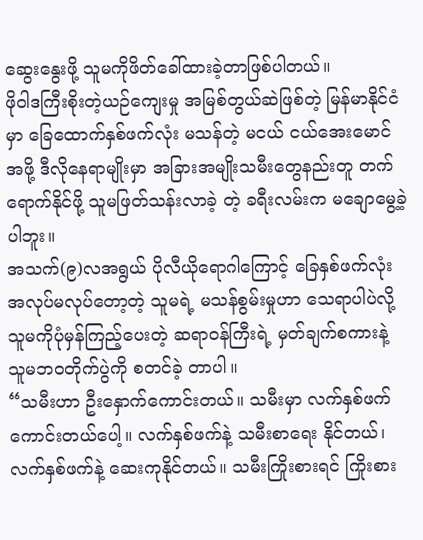ဆွေးနွေးဖို့ သူမကိုဖိတ်ခေါ်ထားခဲ့တာဖြစ်ပါတယ်။
ဖိုဝါဒကြီးစိုးတဲ့ယဉ်ကျေးမှု အမြစ်တွယ်ဆဲဖြစ်တဲ့ မြန်မာနိုင်ငံမှာ ခြေထောက်နှစ်ဖက်လုံး မသန်တဲ့ မငယ် ငယ်အေးမောင်အဖို့ ဒီလိုနေရာမျိုးမှာ အခြားအမျိုးသမီးတွေနည်းတူ တက်ရောက်နိုင်ဖို့ သူမဖြတ်သန်းလာခဲ့ တဲ့ ခရီးလမ်းက မချောမွေ့ခဲ့ပါဘူး။
အသက်(၉)လအရွယ် ပိုလီယိုရောဂါကြောင့် ခြေနှစ်ဖက်လုံးအလုပ်မလုပ်တော့တဲ့ သူမရဲ့ မသန်စွမ်းမှုဟာ သေရာပါပဲလို့ သူမကိုပုံမှန်ကြည့်ပေးတဲ့ ဆရာဝန်ကြီးရဲ့ မှတ်ချက်စကားနဲ့ သူမဘဝတိုက်ပွဲကို စတင်ခဲ့ တာပါ။
“သမီးဟာ ဦးနှောက်ကောင်းတယ်။ သမီးမှာ လက်နှစ်ဖက်ကောင်းတယ်ပေါ့။ လက်နှစ်ဖက်နဲ့ သမီးစာရေး နိုင်တယ်၊ လက်နှစ်ဖက်နဲ့ ဆေးကုနိုင်တယ်။ သမီးကြိုးစားရင် ကြိုးစား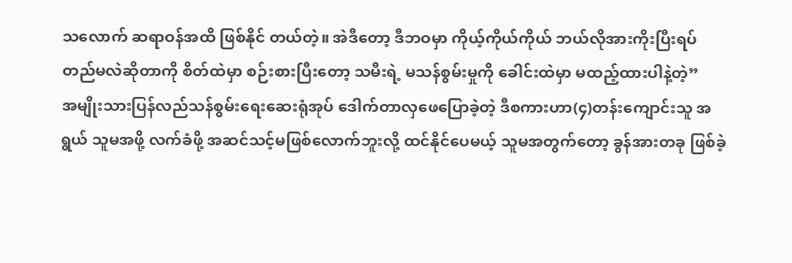သလောက် ဆရာဝန်အထိ ဖြစ်နိုင် တယ်တဲ့။ အဲဒီတော့ ဒီဘဝမှာ ကိုယ့်ကိုယ်ကိုယ် ဘယ်လိုအားကိုးပြီးရပ်တည်မလဲဆိုတာကို စိတ်ထဲမှာ စဉ်းစားပြီးတော့ သမီးရဲ့ မသန်စွမ်းမှုကို ခေါင်းထဲမှာ မထည့်ထားပါနဲ့တဲ့”
အမျိုးသားပြန်လည်သန်စွမ်းရေးဆေးရုံအုပ် ဒေါက်တာလှဖေပြောခဲ့တဲ့ ဒီစကားဟာ(၄)တန်းကျောင်းသူ အရွယ် သူမအဖို့ လက်ခံဖို့ အဆင်သင့်မဖြစ်လောက်ဘူးလို့ ထင်နိုင်ပေမယ့် သူမအတွက်တော့ ခွန်အားတခု ဖြစ်ခဲ့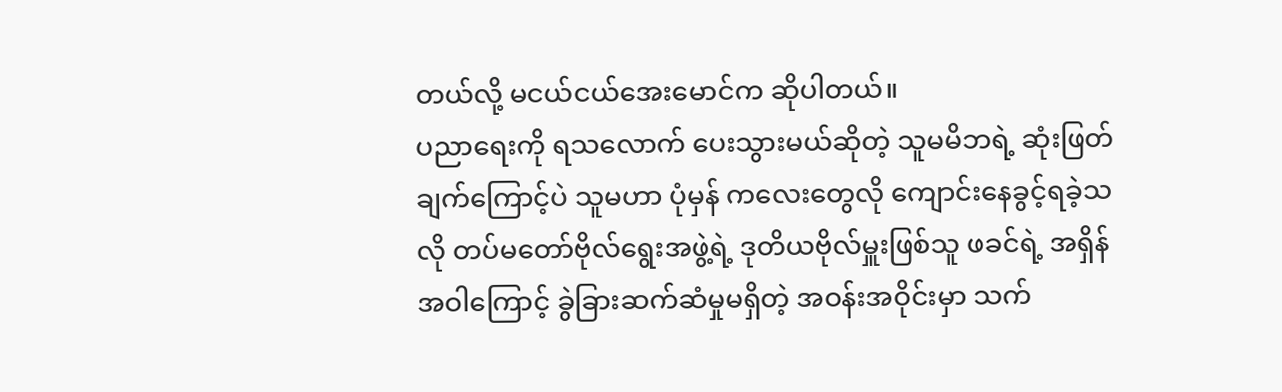တယ်လို့ မငယ်ငယ်အေးမောင်က ဆိုပါတယ်။
ပညာရေးကို ရသလောက် ပေးသွားမယ်ဆိုတဲ့ သူမမိဘရဲ့ ဆုံးဖြတ်ချက်ကြောင့်ပဲ သူမဟာ ပုံမှန် ကလေးတွေလို ကျောင်းနေခွင့်ရခဲ့သလို တပ်မတော်ဗိုလ်ရွေးအဖွဲ့ရဲ့ ဒုတိယဗိုလ်မှူးဖြစ်သူ ဖခင်ရဲ့ အရှိန် အဝါကြောင့် ခွဲခြားဆက်ဆံမှုမရှိတဲ့ အဝန်းအဝိုင်းမှာ သက်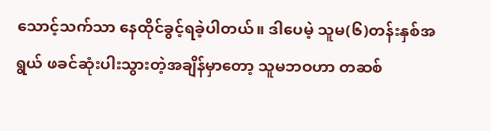သောင့်သက်သာ နေထိုင်ခွင့်ရခဲ့ပါတယ်။ ဒါပေမဲ့ သူမ(၆)တန်းနှစ်အရွယ် ဖခင်ဆုံးပါးသွားတဲ့အချိန်မှာတော့ သူမဘဝဟာ တဆစ်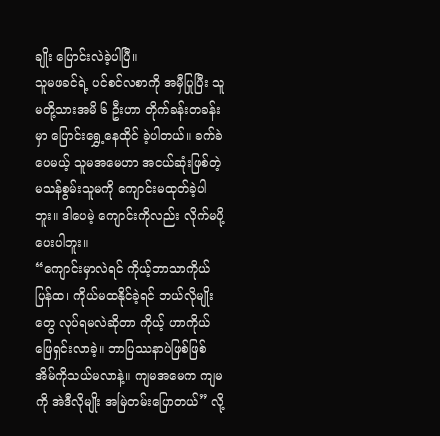ချိုး ပြောင်းလဲခဲ့ပါပြီ။
သူမဖခင်ရဲ့ ပင်စင်လစာကို အမှီပြုပြီး သူမတို့သားအမိ ၆ ဦးဟာ တိုက်ခန်းတခန်းမှာ ပြောင်းရွှေ့နေထိုင် ခဲ့ပါတယ်။ ခက်ခဲပေမယ့် သူမအမေဟာ အငယ်ဆုံးဖြစ်တဲ့ မသန်စွမ်းသူမကို ကျောင်းမထုတ်ခဲ့ပါဘူး။ ဒါပေမဲ့ ကျောင်းကိုလည်း လိုက်မပို့ပေးပါဘူး။
“ကျောင်းမှာလဲရင် ကိုယ့်ဘာသာကိုယ်ပြန်ထ၊ ကိုယ်မထနိုင်ခဲ့ရင် ဘယ်လိုမျိုးတွေ လုပ်ရမလဲဆိုတာ ကိုယ့် ဟာကိုယ် ဖြေရှင်းလာခဲ့။ ဘာပြဿနာပဲဖြစ်ဖြစ် အိမ်ကိုသယ်မလာနဲ့။ ကျမအမေက ကျမကို အဲဒီလိုမျိုး အမြဲတမ်းပြောတယ်” လို့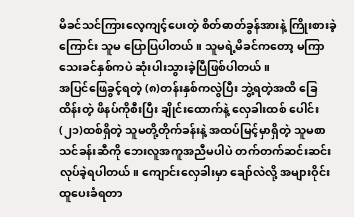မိခင်သင်ကြားလေ့ကျင့်ပေးတဲ့ စိတ်ဓာတ်ခွန်အားနဲ့ ကြိုးစားခဲ့ကြောင်း သူမ ပြောပြပါတယ်။ သူမရဲ့မိခင်ကတော့ မကြာသေးခင်နှစ်ကပဲ ဆုံးပါးသွားခဲ့ပြီဖြစ်ပါတယ်။
အပြင်ဖြေခွင့်ရတဲ့ (၈)တန်းနှစ်ကလွဲပြီး ဘွဲ့ရတဲ့အထိ ခြေထိန်းတဲ့ ဖိနပ်ကိုစီးပြီး ချိုင်းထောက်နဲ့ လှေခါးထစ် ပေါင်း(၂၁)ထစ်ရှိတဲ့ သူမတို့တိုက်ခန်းနဲ့ အထပ်မြင့်မှာရှိတဲ့ သူမစာသင်ခန်းဆီကို ဘေးလူအကူအညီမပါပဲ တက်တက်ဆင်းဆင်းလုပ်ခဲ့ရပါတယ်။ ကျောင်းလှေခါးမှာ ချော်လဲလို့ အများဝိုင်းထူပေးခံရတာ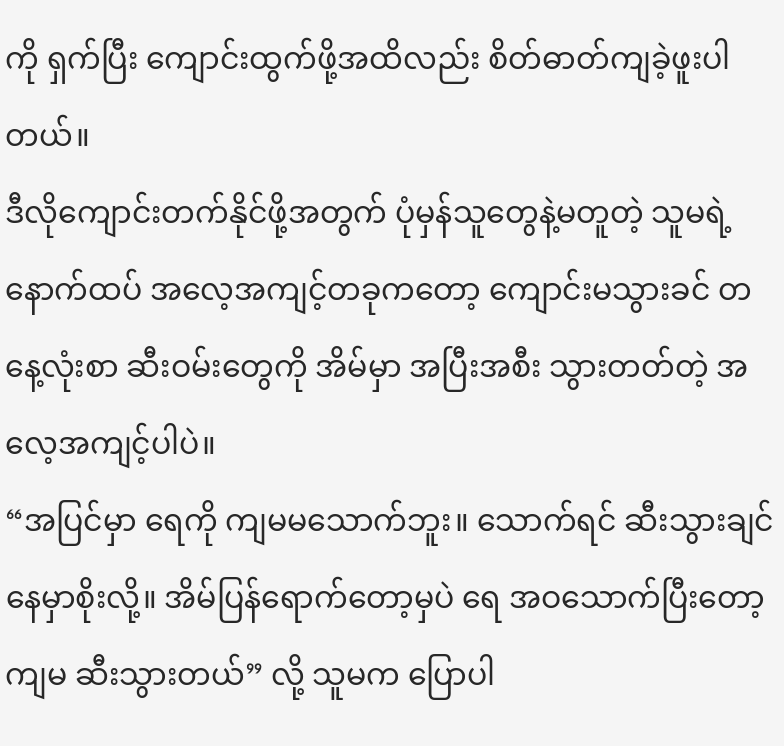ကို ရှက်ပြီး ကျောင်းထွက်ဖို့အထိလည်း စိတ်ဓာတ်ကျခဲ့ဖူးပါတယ်။
ဒီလိုကျောင်းတက်နိုင်ဖို့အတွက် ပုံမှန်သူတွေနဲ့မတူတဲ့ သူမရဲ့ နောက်ထပ် အလေ့အကျင့်တခုကတော့ ကျောင်းမသွားခင် တနေ့လုံးစာ ဆီးဝမ်းတွေကို အိမ်မှာ အပြီးအစီး သွားတတ်တဲ့ အလေ့အကျင့်ပါပဲ။
“အပြင်မှာ ရေကို ကျမမသောက်ဘူး။ သောက်ရင် ဆီးသွားချင်နေမှာစိုးလို့။ အိမ်ပြန်ရောက်တော့မှပဲ ရေ အဝသောက်ပြီးတော့ ကျမ ဆီးသွားတယ်” လို့ သူမက ပြောပါ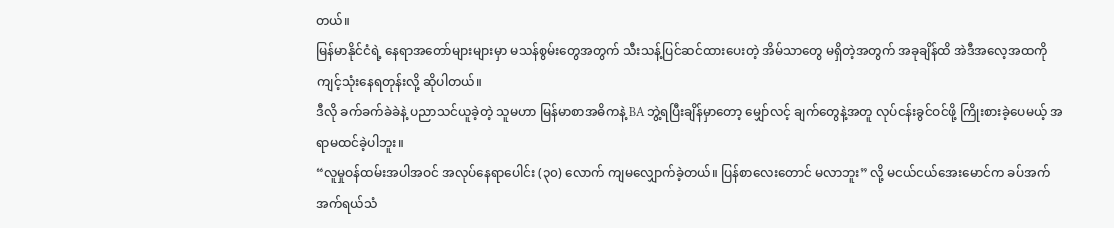တယ်။
မြန်မာနိုင်ငံရဲ့ နေရာအတော်များများမှာ မသန်စွမ်းတွေအတွက် သီးသန့်ပြင်ဆင်ထားပေးတဲ့ အိမ်သာတွေ မရှိတဲ့အတွက် အခုချိန်ထိ အဲဒီအလေ့အထကို ကျင့်သုံးနေရတုန်းလို့ ဆိုပါတယ်။
ဒီလို ခက်ခက်ခဲခဲနဲ့ ပညာသင်ယူခဲ့တဲ့ သူမဟာ မြန်မာစာအဓိကနဲ့ BA ဘွဲ့ရပြီးချိန်မှာတော့ မျှော်လင့် ချက်တွေနဲ့အတူ လုပ်ငန်းခွင်ဝင်ဖို့ ကြိုးစားခဲ့ပေမယ့် အရာမထင်ခဲ့ပါဘူး။
“လူမှုဝန်ထမ်းအပါအဝင် အလုပ်နေရာပေါင်း (၃၀) လောက် ကျမလျှောက်ခဲ့တယ်။ ပြန်စာလေးတောင် မလာဘူး” လို့ မငယ်ငယ်အေးမောင်က ခပ်အက်အက်ရယ်သံ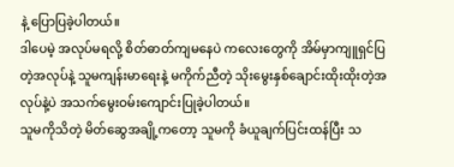နဲ့ ပြောပြခဲ့ပါတယ်။
ဒါပေမဲ့ အလုပ်မရလို့ စိတ်ဓာတ်ကျမနေပဲ ကလေးတွေကို အိမ်မှာကျူရှင်ပြတဲ့အလုပ်နဲ့ သူမကျန်းမာရေးနဲ့ မကိုက်ညီတဲ့ သိုးမွေးနှစ်ချောင်းထိုးထိုးတဲ့အလုပ်နဲ့ပဲ အသက်မွေးဝမ်းကျောင်းပြုခဲ့ပါတယ်။
သူမကိုသိတဲ့ မိတ်ဆွေအချို့ကတော့ သူမကို ခံယူချက်ပြင်းထန်ပြီး သ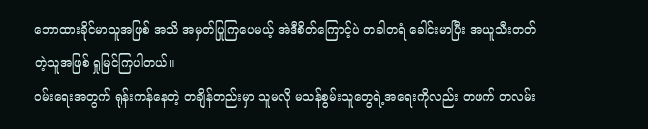ဘောထားခိုင်မာသူအဖြစ် အသိ အမှတ်ပြုကြပေမယ့် အဲဒီစိတ်ကြောင့်ပဲ တခါတရံ ခေါင်းမာပြီး အယူသီးတတ်တဲ့သူအဖြစ် ရှုမြင်ကြပါတယ်။
ဝမ်းရေးအတွက် ရုန်းကန်နေတဲ့ တချိန်တည်းမှာ သူမလို မသန်စွမ်းသူတွေရဲ့အရေးကိုလည်း တဖက် တလမ်း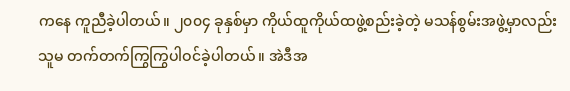ကနေ ကူညီခဲ့ပါတယ်။ ၂၀၀၄ ခုနှစ်မှာ ကိုယ်ထူကိုယ်ထဖွဲ့စည်းခဲ့တဲ့ မသန်စွမ်းအဖွဲ့မှာလည်း သူမ တက်တက်ကြွကြွပါဝင်ခဲ့ပါတယ်။ အဲဒီအ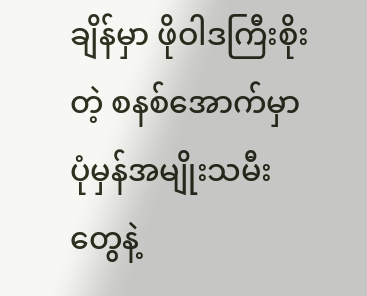ချိန်မှာ ဖိုဝါဒကြီးစိုးတဲ့ စနစ်အောက်မှာ ပုံမှန်အမျိုးသမီးတွေနဲ့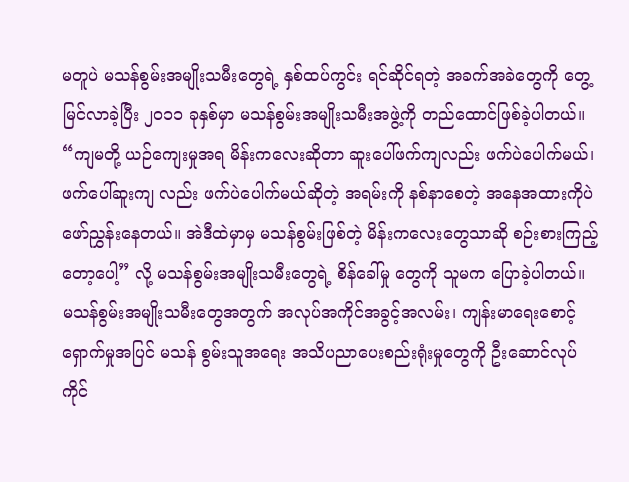မတူပဲ မသန်စွမ်းအမျိုးသမီးတွေရဲ့ နှစ်ထပ်ကွင်း ရင်ဆိုင်ရတဲ့ အခက်အခဲတွေကို တွေ့မြင်လာခဲ့ပြီး ၂၀၁၁ ခုနှစ်မှာ မသန်စွမ်းအမျိုးသမီးအဖွဲ့ကို တည်ထောင်ဖြစ်ခဲ့ပါတယ်။
“ကျမတို့ ယဉ်ကျေးမှုအရ မိန်းကလေးဆိုတာ ဆူးပေါ်ဖက်ကျလည်း ဖက်ပဲပေါက်မယ်၊ ဖက်ပေါ်ဆူးကျ လည်း ဖက်ပဲပေါက်မယ်ဆိုတဲ့ အရမ်းကို နစ်နာစေတဲ့ အနေအထားကိုပဲ ဖော်ညွှန်းနေတယ်။ အဲဒီထဲမှာမှ မသန်စွမ်းဖြစ်တဲ့ မိန်းကလေးတွေသာဆို စဉ်းစားကြည့်တော့ပေါ့” လို့ မသန်စွမ်းအမျိုးသမီးတွေရဲ့ စိန်ခေါ်မှု တွေကို သူမက ပြောခဲ့ပါတယ်။
မသန်စွမ်းအမျိုးသမီးတွေအတွက် အလုပ်အကိုင်အခွင့်အလမ်း၊ ကျန်းမာရေးစောင့်ရှောက်မှုအပြင် မသန် စွမ်းသူအရေး အသိပညာပေးစည်းရုံးမှုတွေကို ဦးဆောင်လုပ်ကိုင်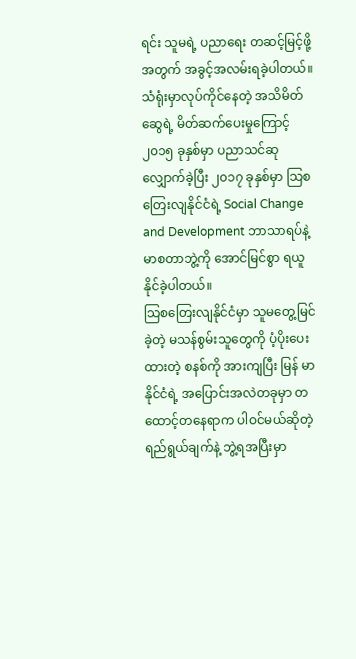ရင်း သူမရဲ့ ပညာရေး တဆင့်မြင့်ဖို့အတွက် အခွင့်အလမ်းရခဲ့ပါတယ်။
သံရုံးမှာလုပ်ကိုင်နေတဲ့ အသိမိတ်ဆွေရဲ့ မိတ်ဆက်ပေးမှုကြောင့် ၂၀၁၅ ခုနှစ်မှာ ပညာသင်ဆုလျှောက်ခဲ့ပြီး ၂၀၁၇ ခုနှစ်မှာ သြစတြေးလျနိုင်ငံရဲ့ Social Change and Development ဘာသာရပ်နဲ့ မာစတာဘွဲ့ကို အောင်မြင်စွာ ရယူနိုင်ခဲ့ပါတယ်။
သြစတြေးလျနိုင်ငံမှာ သူမတွေ့မြင်ခဲ့တဲ့ မသန်စွမ်းသူတွေကို ပံ့ပိုးပေးထားတဲ့ စနစ်ကို အားကျပြီး မြန် မာနိုင်ငံရဲ့ အပြောင်းအလဲတခုမှာ တထောင့်တနေရာက ပါဝင်မယ်ဆိုတဲ့ ရည်ရွယ်ချက်နဲ့ ဘွဲ့ရအပြီးမှာ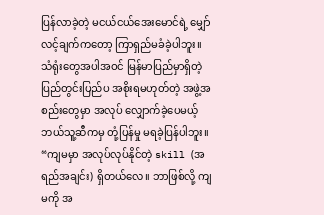ပြန်လာခဲ့တဲ့ မငယ်ငယ်အေးမောင်ရဲ့ မျှော်လင့်ချက်ကတော့ ကြာရှည်မခံခဲ့ပါဘူး။
သံရုံးတွေအပါအဝင် မြန်မာပြည်မှာရှိတဲ့ ပြည်တွင်းပြည်ပ အစိုးရမဟုတ်တဲ့ အဖွဲ့အစည်းတွေမှာ အလုပ် လျှောက်ခဲ့ပေမယ့် ဘယ်သူ့ဆီကမှ တုံ့ပြန်မှု မရခဲ့ပြန်ပါဘူး။
“ကျမမှာ အလုပ်လုပ်နိုင်တဲ့ skill (အရည်အချင်း) ရှိတယ်လေ။ ဘာဖြစ်လို့ ကျမကို အ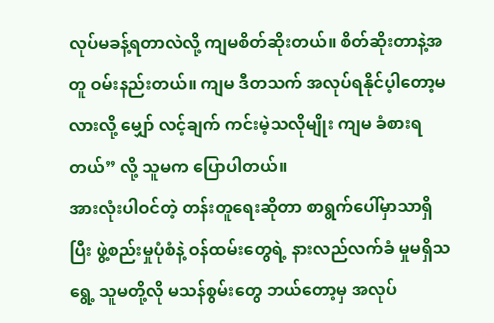လုပ်မခန့်ရတာလဲလို့ ကျမစိတ်ဆိုးတယ်။ စိတ်ဆိုးတာနဲ့အတူ ဝမ်းနည်းတယ်။ ကျမ ဒီတသက် အလုပ်ရနိုင်ပ့ါတော့မလားလို့ မျှော် လင့်ချက် ကင်းမဲ့သလိုမျိုး ကျမ ခံစားရတယ်” လို့ သူမက ပြောပါတယ်။
အားလုံးပါဝင်တဲ့ တန်းတူရေးဆိုတာ စာရွက်ပေါ်မှာသာရှိပြီး ဖွဲ့စည်းမှုပုံစံနဲ့ ဝန်ထမ်းတွေရဲ့ နားလည်လက်ခံ မှုမရှိသရွေ့ သူမတို့လို မသန်စွမ်းတွေ ဘယ်တော့မှ အလုပ်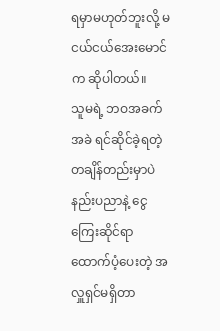ရမှာမဟုတ်ဘူးလို့ မငယ်ငယ်အေးမောင်က ဆိုပါတယ်။
သူမရဲ့ ဘဝအခက်အခဲ ရင်ဆိုင်ခဲ့ရတဲ့ တချိန်တည်းမှာပဲ နည်းပညာနဲ့ ငွေကြေးဆိုင်ရာ ထောက်ပံ့ပေးတဲ့ အလှူရှင်မရှိတာ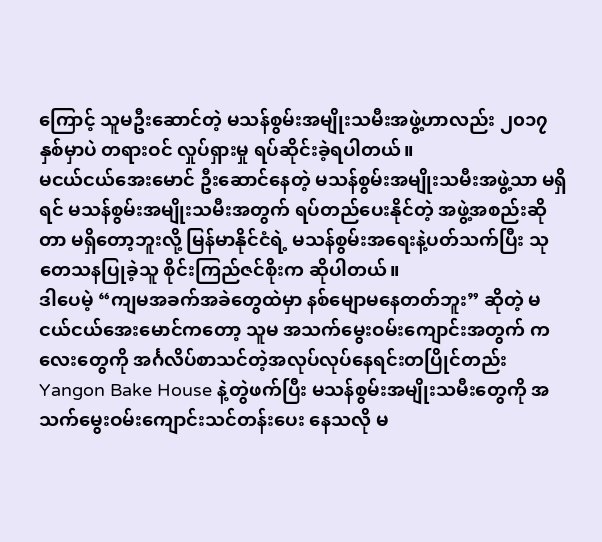ကြောင့် သူမဦးဆောင်တဲ့ မသန်စွမ်းအမျိုးသမီးအဖွဲ့ဟာလည်း ၂၀၁၇ နှစ်မှာပဲ တရားဝင် လှုပ်ရှားမှု ရပ်ဆိုင်းခဲ့ရပါတယ်။
မငယ်ငယ်အေးမောင် ဦးဆောင်နေတဲ့ မသန်စွမ်းအမျိုးသမီးအဖွဲ့သာ မရှိရင် မသန်စွမ်းအမျိုးသမီးအတွက် ရပ်တည်ပေးနိုင်တဲ့ အဖွဲ့အစည်းဆိုတာ မရှိတော့ဘူးလို့ မြန်မာနိုင်ငံရဲ့ မသန်စွမ်းအရေးနဲ့ပတ်သက်ပြီး သုတေသနပြုခဲ့သူ စိုင်းကြည်ဇင်စိုးက ဆိုပါတယ်။
ဒါပေမဲ့ “ကျမအခက်အခဲတွေထဲမှာ နစ်မျောမနေတတ်ဘူး” ဆိုတဲ့ မငယ်ငယ်အေးမောင်ကတော့ သူမ အသက်မွေးဝမ်းကျောင်းအတွက် ကလေးတွေကို အင်္ဂလိပ်စာသင်တဲ့အလုပ်လုပ်နေရင်းတပြိုင်တည်း Yangon Bake House နဲ့တွဲဖက်ပြီး မသန်စွမ်းအမျိုးသမီးတွေကို အသက်မွေးဝမ်းကျောင်းသင်တန်းပေး နေသလို မ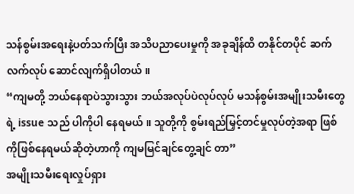သန်စွမ်းအရေးနဲ့ပတ်သက်ပြီး အသိပညာပေးမှုကို အခုချိန်ထိ တနိုင်တပိုင် ဆက်လက်လုပ် ဆောင်လျက်ရှိပါတယ်။
“ကျမတို့ ဘယ်နေရာပဲသွားသွား ဘယ်အလုပ်ပဲလုပ်လုပ် မသန်စွမ်းအမျိုးသမီးတွေရဲ့ issue သည် ပါကိုပါ နေရမယ်။ သူတို့ကို စွမ်းရည်မြှင့်တင်မှုလုပ်တဲ့အရာ ဖြစ်ကိုဖြစ်နေရမယ်ဆိုတဲ့ဟာကို ကျမမြင်ချင်တွေ့ချင် တာ”
အမျိုးသမီးရေးလှုပ်ရှား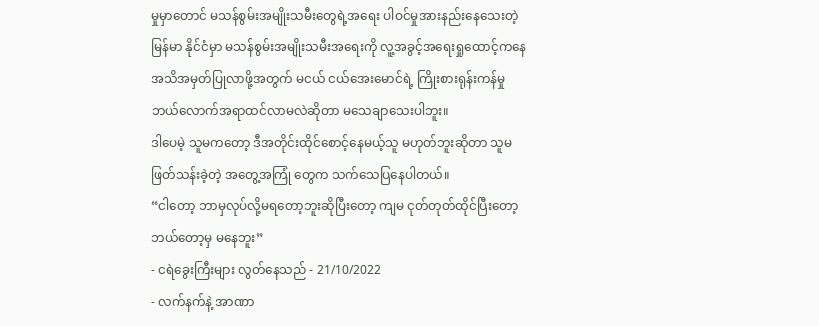မှုမှာတောင် မသန်စွမ်းအမျိုးသမီးတွေရဲ့အရေး ပါဝင်မှုအားနည်းနေသေးတဲ့ မြန်မာ နိုင်ငံမှာ မသန်စွမ်းအမျိုးသမီးအရေးကို လူ့အခွင့်အရေးရှုထောင့်ကနေ အသိအမှတ်ပြုလာဖို့အတွက် မငယ် ငယ်အေးမောင်ရဲ့ ကြိုးစားရုန်းကန်မှု ဘယ်လောက်အရာထင်လာမလဲဆိုတာ မသေချာသေးပါဘူး။
ဒါပေမဲ့ သူမကတော့ ဒီအတိုင်းထိုင်စောင့်နေမယ့်သူ မဟုတ်ဘူးဆိုတာ သူမဖြတ်သန်းခဲ့တဲ့ အတွေ့အကြုံ တွေက သက်သေပြနေပါတယ်။
“ငါတော့ ဘာမှလုပ်လို့မရတော့ဘူးဆိုပြီးတော့ ကျမ ငုတ်တုတ်ထိုင်ပြီးတော့ ဘယ်တော့မှ မနေဘူး”
- ငရဲခွေးကြီးများ လွတ်နေသည် - 21/10/2022
- လက်နက်နဲ့ အာဏာ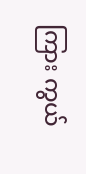ကြား ကွယ်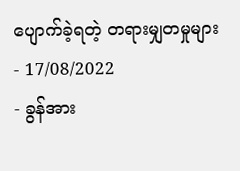ပျောက်ခဲ့ရတဲ့ တရားမျှတမှုများ - 17/08/2022
- ခွန်အား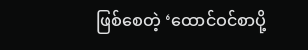ဖြစ်စေတဲ့ ‘ထောင်ဝင်စာပို့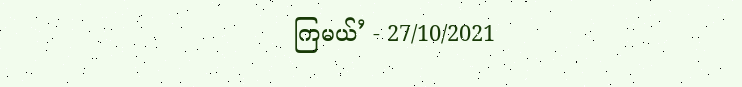ကြမယ်’ - 27/10/2021